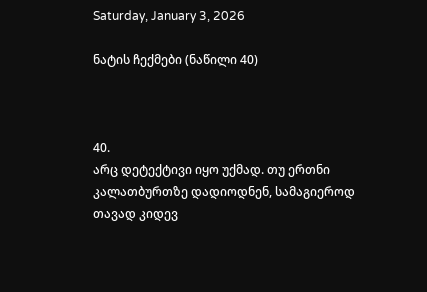Saturday, January 3, 2026

ნატის ჩექმები (ნაწილი 40)



40.
არც დეტექტივი იყო უქმად. თუ ერთნი კალათბურთზე დადიოდნენ, სამაგიეროდ თავად კიდევ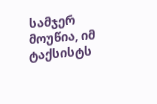სამჯერ მოუწია, იმ ტაქსისტს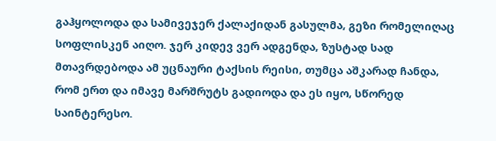გაჰყოლოდა და სამივეჯერ ქალაქიდან გასულმა, გეზი რომელიღაც სოფლისკენ აიღო. ჯერ კიდევ ვერ ადგენდა, ზუსტად სად მთავრდებოდა ამ უცნაური ტაქსის რეისი, თუმცა აშკარად ჩანდა, რომ ერთ და იმავე მარშრუტს გადიოდა და ეს იყო, სწორედ საინტერესო.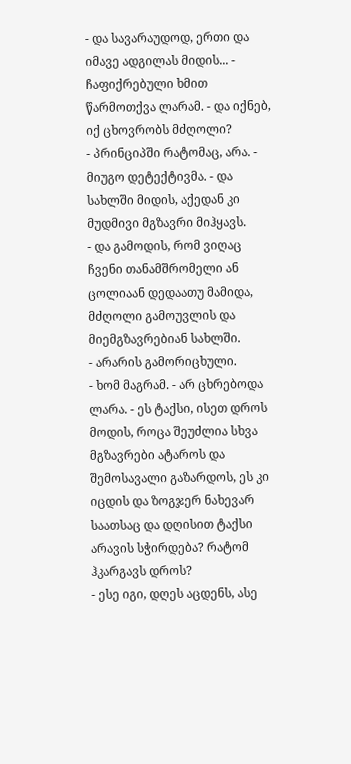- და სავარაუდოდ, ერთი და იმავე ადგილას მიდის... - ჩაფიქრებული ხმით წარმოთქვა ლარამ. - და იქნებ, იქ ცხოვრობს მძღოლი?
- პრინციპში რატომაც, არა. - მიუგო დეტექტივმა. - და სახლში მიდის, აქედან კი მუდმივი მგზავრი მიჰყავს.
- და გამოდის, რომ ვიღაც ჩვენი თანამშრომელი ან ცოლიაან დედაათუ მამიდა, მძღოლი გამოუვლის და მიემგზავრებიან სახლში.
- არარის გამორიცხული.
- ხომ მაგრამ. - არ ცხრებოდა ლარა. - ეს ტაქსი, ისეთ დროს მოდის, როცა შეუძლია სხვა მგზავრები ატაროს და შემოსავალი გაზარდოს, ეს კი იცდის და ზოგჯერ ნახევარ საათსაც და დღისით ტაქსი არავის სჭირდება? რატომ ჰკარგავს დროს?
- ესე იგი, დღეს აცდენს, ასე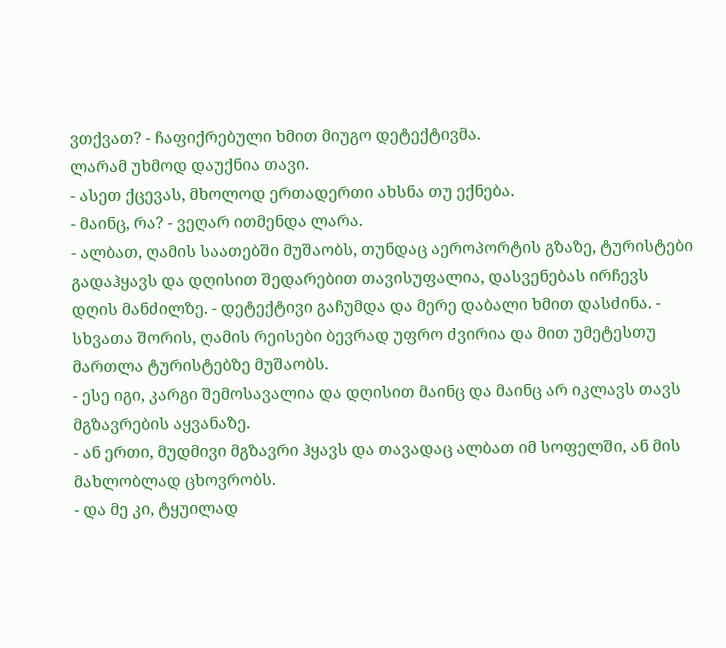ვთქვათ? - ჩაფიქრებული ხმით მიუგო დეტექტივმა.
ლარამ უხმოდ დაუქნია თავი.
- ასეთ ქცევას, მხოლოდ ერთადერთი ახსნა თუ ექნება.
- მაინც, რა? - ვეღარ ითმენდა ლარა.
- ალბათ, ღამის საათებში მუშაობს, თუნდაც აეროპორტის გზაზე, ტურისტები გადაჰყავს და დღისით შედარებით თავისუფალია, დასვენებას ირჩევს დღის მანძილზე. - დეტექტივი გაჩუმდა და მერე დაბალი ხმით დასძინა. - სხვათა შორის, ღამის რეისები ბევრად უფრო ძვირია და მით უმეტესთუ მართლა ტურისტებზე მუშაობს.
- ესე იგი, კარგი შემოსავალია და დღისით მაინც და მაინც არ იკლავს თავს მგზავრების აყვანაზე.
- ან ერთი, მუდმივი მგზავრი ჰყავს და თავადაც ალბათ იმ სოფელში, ან მის მახლობლად ცხოვრობს.
- და მე კი, ტყუილად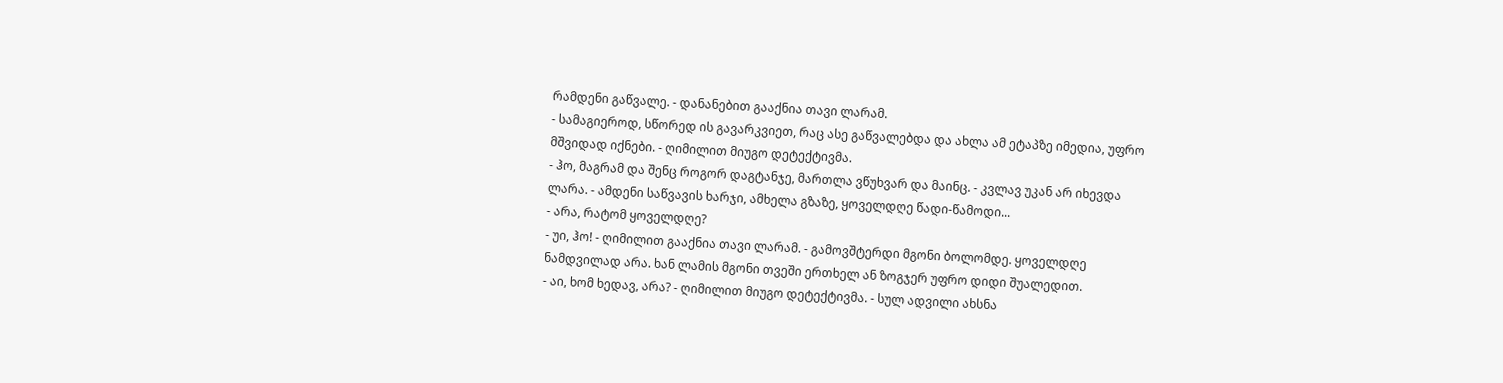რამდენი გაწვალე. - დანანებით გააქნია თავი ლარამ.
- სამაგიეროდ, სწორედ ის გავარკვიეთ, რაც ასე გაწვალებდა და ახლა ამ ეტაპზე იმედია, უფრო მშვიდად იქნები. - ღიმილით მიუგო დეტექტივმა.
- ჰო, მაგრამ და შენც როგორ დაგტანჯე, მართლა ვწუხვარ და მაინც. - კვლავ უკან არ იხევდა ლარა. - ამდენი საწვავის ხარჯი, ამხელა გზაზე, ყოველდღე წადი-წამოდი...
- არა, რატომ ყოველდღე?
- უი, ჰო! - ღიმილით გააქნია თავი ლარამ. - გამოვშტერდი მგონი ბოლომდე. ყოველდღე ნამდვილად არა. ხან ლამის მგონი თვეში ერთხელ ან ზოგჯერ უფრო დიდი შუალედით.
- აი, ხომ ხედავ, არა? - ღიმილით მიუგო დეტექტივმა. - სულ ადვილი ახსნა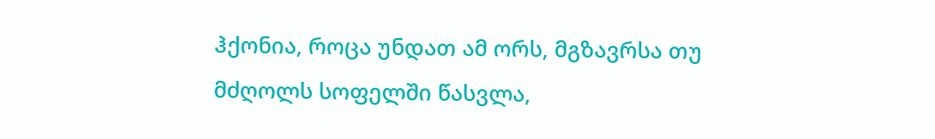ჰქონია, როცა უნდათ ამ ორს, მგზავრსა თუ მძღოლს სოფელში წასვლა,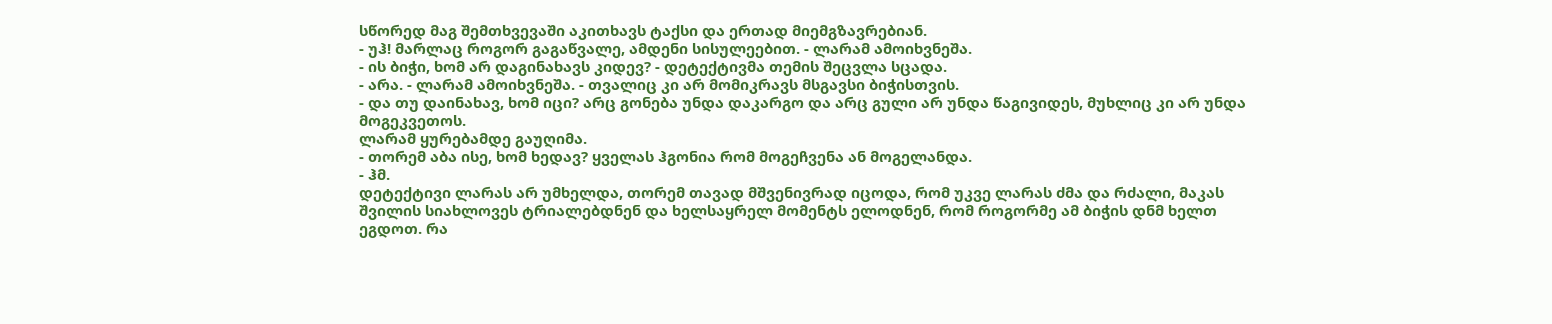სწორედ მაგ შემთხვევაში აკითხავს ტაქსი და ერთად მიემგზავრებიან.
- უჰ! მარლაც როგორ გაგაწვალე, ამდენი სისულეებით. - ლარამ ამოიხვნეშა.
- ის ბიჭი, ხომ არ დაგინახავს კიდევ? - დეტექტივმა თემის შეცვლა სცადა.
- არა. - ლარამ ამოიხვნეშა. - თვალიც კი არ მომიკრავს მსგავსი ბიჭისთვის.
- და თუ დაინახავ, ხომ იცი? არც გონება უნდა დაკარგო და არც გული არ უნდა წაგივიდეს, მუხლიც კი არ უნდა მოგეკვეთოს.
ლარამ ყურებამდე გაუღიმა.
- თორემ აბა ისე, ხომ ხედავ? ყველას ჰგონია რომ მოგეჩვენა ან მოგელანდა.
- ჰმ.
დეტექტივი ლარას არ უმხელდა, თორემ თავად მშვენივრად იცოდა, რომ უკვე ლარას ძმა და რძალი, მაკას შვილის სიახლოვეს ტრიალებდნენ და ხელსაყრელ მომენტს ელოდნენ, რომ როგორმე ამ ბიჭის დნმ ხელთ ეგდოთ. რა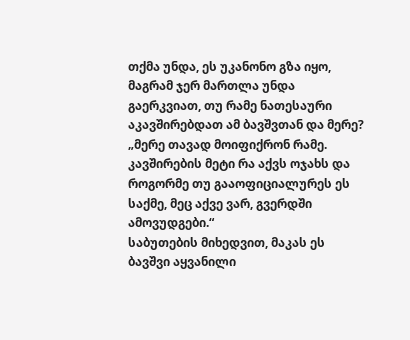თქმა უნდა, ეს უკანონო გზა იყო, მაგრამ ჯერ მართლა უნდა გაერკვიათ, თუ რამე ნათესაური აკავშირებდათ ამ ბავშვთან და მერე?
„მერე თავად მოიფიქრონ რამე. კავშირების მეტი რა აქვს ოჯახს და როგორმე თუ გააოფიციალურეს ეს საქმე, მეც აქვე ვარ, გვერდში ამოვუდგები.“
საბუთების მიხედვით, მაკას ეს ბავშვი აყვანილი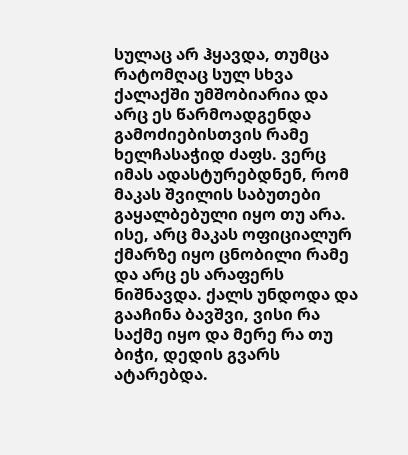სულაც არ ჰყავდა, თუმცა რატომღაც სულ სხვა ქალაქში უმშობიარია და არც ეს წარმოადგენდა გამოძიებისთვის რამე ხელჩასაჭიდ ძაფს. ვერც იმას ადასტურებდნენ, რომ მაკას შვილის საბუთები გაყალბებული იყო თუ არა. ისე, არც მაკას ოფიციალურ ქმარზე იყო ცნობილი რამე და არც ეს არაფერს ნიშნავდა. ქალს უნდოდა და გააჩინა ბავშვი, ვისი რა საქმე იყო და მერე რა თუ ბიჭი, დედის გვარს ატარებდა.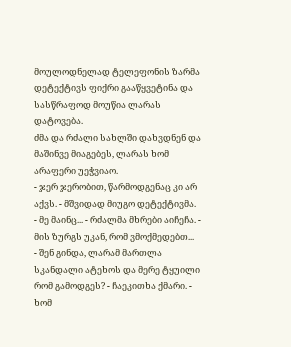მოულოდნელად ტელეფონის ზარმა დეტექტივს ფიქრი გააწყვეტინა და სასწრაფოდ მოუწია ლარას დატოვება.
ძმა და რძალი სახლში დახვდნენ და მაშინვე მიაგებეს, ლარას ხომ არაფერი უეჭვიაო.
- ჯერ ჯერობით, წარმოდგენაც კი არ აქვს. - მშვიდად მიუგო დეტექტივმა.
- მე მაინც... - რძალმა მხრები აიჩეჩა. - მის ზურგს უკან, რომ ვმოქმედებთ...
- შენ გინდა, ლარამ მართლა სკანდალი ატეხოს და მერე ტყუილი რომ გამოდგეს? - ჩაეკითხა ქმარი. - ხომ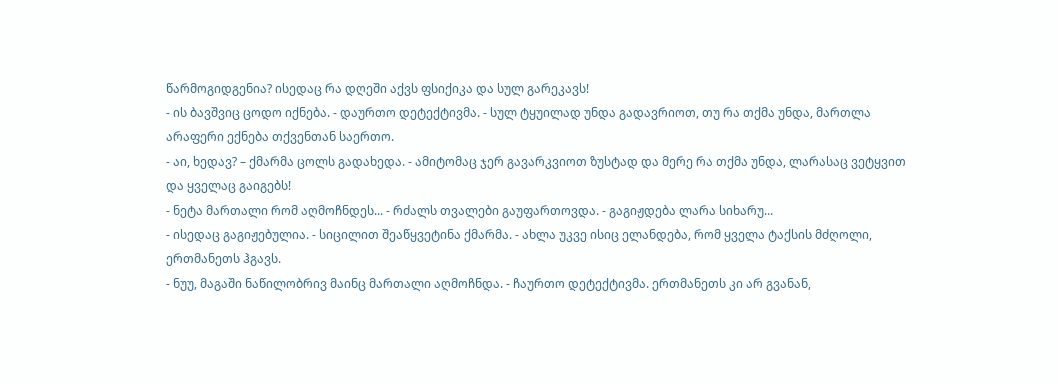წარმოგიდგენია? ისედაც რა დღეში აქვს ფსიქიკა და სულ გარეკავს!
- ის ბავშვიც ცოდო იქნება. - დაურთო დეტექტივმა. - სულ ტყუილად უნდა გადავრიოთ, თუ რა თქმა უნდა, მართლა არაფერი ექნება თქვენთან საერთო.
- აი, ხედავ? – ქმარმა ცოლს გადახედა. - ამიტომაც ჯერ გავარკვიოთ ზუსტად და მერე რა თქმა უნდა, ლარასაც ვეტყვით და ყველაც გაიგებს!
- ნეტა მართალი რომ აღმოჩნდეს... - რძალს თვალები გაუფართოვდა. - გაგიჟდება ლარა სიხარუ...
- ისედაც გაგიჟებულია. - სიცილით შეაწყვეტინა ქმარმა. - ახლა უკვე ისიც ელანდება, რომ ყველა ტაქსის მძღოლი, ერთმანეთს ჰგავს.
- ნუუ, მაგაში ნაწილობრივ მაინც მართალი აღმოჩნდა. - ჩაურთო დეტექტივმა. ერთმანეთს კი არ გვანან,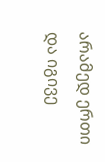არამედ ერთი და იგივე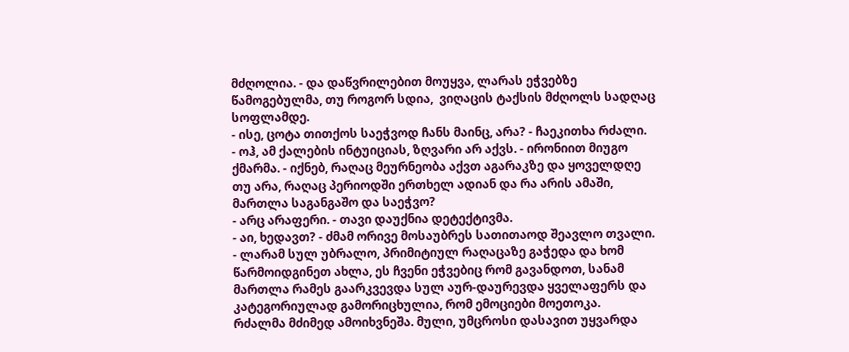მძღოლია. - და დაწვრილებით მოუყვა, ლარას ეჭვებზე წამოგებულმა, თუ როგორ სდია,  ვიღაცის ტაქსის მძღოლს სადღაც სოფლამდე.
- ისე, ცოტა თითქოს საეჭვოდ ჩანს მაინც, არა? - ჩაეკითხა რძალი.
- ოჰ, ამ ქალების ინტუიციას, ზღვარი არ აქვს. - ირონიით მიუგო ქმარმა. - იქნებ, რაღაც მეურნეობა აქვთ აგარაკზე და ყოველდღე თუ არა, რაღაც პერიოდში ერთხელ ადიან და რა არის ამაში, მართლა საგანგაშო და საეჭვო?
- არც არაფერი. - თავი დაუქნია დეტექტივმა.
- აი, ხედავთ? - ძმამ ორივე მოსაუბრეს სათითაოდ შეავლო თვალი. - ლარამ სულ უბრალო, პრიმიტიულ რაღაცაზე გაჭედა და ხომ წარმოიდგინეთ ახლა, ეს ჩვენი ეჭვებიც რომ გავანდოთ, სანამ მართლა რამეს გაარკვევდა სულ აურ-დაურევდა ყველაფერს და კატეგორიულად გამორიცხულია, რომ ემოციები მოეთოკა.
რძალმა მძიმედ ამოიხვნეშა. მული, უმცროსი დასავით უყვარდა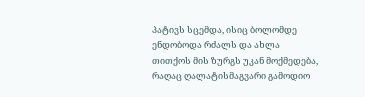პატივს სცემდა, ისიც ბოლომდე ენდობოდა რძალს და ახლა თითქოს მის ზურგს უკან მოქმედება, რაღაც ღალატისმაგვარი გამოდიო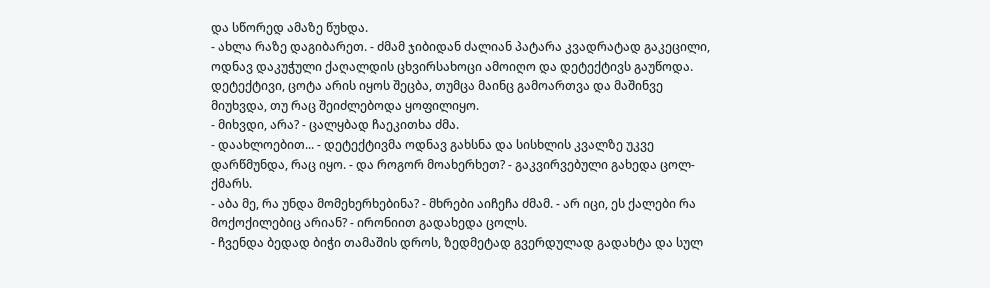და სწორედ ამაზე წუხდა.
- ახლა რაზე დაგიბარეთ. - ძმამ ჯიბიდან ძალიან პატარა კვადრატად გაკეცილი, ოდნავ დაკუჭული ქაღალდის ცხვირსახოცი ამოიღო და დეტექტივს გაუწოდა.
დეტექტივი, ცოტა არის იყოს შეცბა, თუმცა მაინც გამოართვა და მაშინვე მიუხვდა, თუ რაც შეიძლებოდა ყოფილიყო.
- მიხვდი, არა? - ცალყბად ჩაეკითხა ძმა.
- დაახლოებით... - დეტექტივმა ოდნავ გახსნა და სისხლის კვალზე უკვე დარწმუნდა, რაც იყო. - და როგორ მოახერხეთ? - გაკვირვებული გახედა ცოლ-ქმარს.
- აბა მე, რა უნდა მომეხერხებინა? - მხრები აიჩეჩა ძმამ. - არ იცი, ეს ქალები რა მოქოქილებიც არიან? - ირონიით გადახედა ცოლს.
- ჩვენდა ბედად ბიჭი თამაშის დროს, ზედმეტად გვერდულად გადახტა და სულ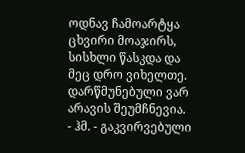ოდნავ ჩამოარტყა ცხვირი მოაჯირს, სისხლი წასკდა და მეც დრო ვიხელთე. დარწმუნებული ვარ არავის შეუმჩნევია.
- ჰმ. - გაკვირვებული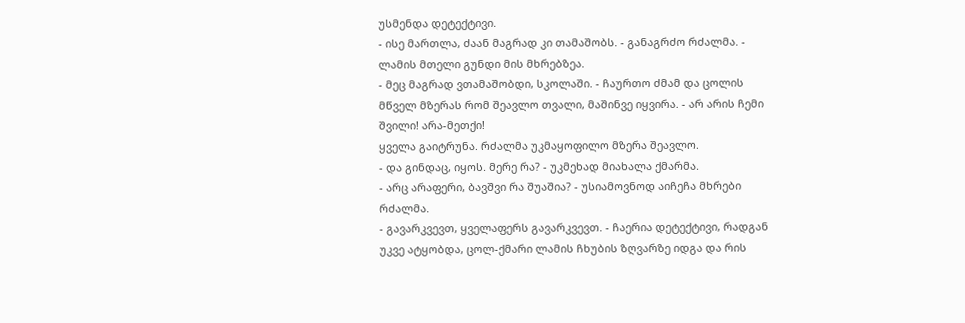უსმენდა დეტექტივი.
- ისე მართლა, ძაან მაგრად კი თამაშობს. - განაგრძო რძალმა. - ლამის მთელი გუნდი მის მხრებზეა.
- მეც მაგრად ვთამაშობდი, სკოლაში. - ჩაურთო ძმამ და ცოლის მწველ მზერას რომ შეავლო თვალი, მაშინვე იყვირა. - არ არის ჩემი შვილი! არა-მეთქი!
ყველა გაიტრუნა. რძალმა უკმაყოფილო მზერა შეავლო.
- და გინდაც, იყოს. მერე რა? - უკმეხად მიახალა ქმარმა.
- არც არაფერი, ბავშვი რა შუაშია? - უსიამოვნოდ აიჩეჩა მხრები რძალმა.
- გავარკვევთ, ყველაფერს გავარკვევთ. - ჩაერია დეტექტივი, რადგან უკვე ატყობდა, ცოლ-ქმარი ლამის ჩხუბის ზღვარზე იდგა და რის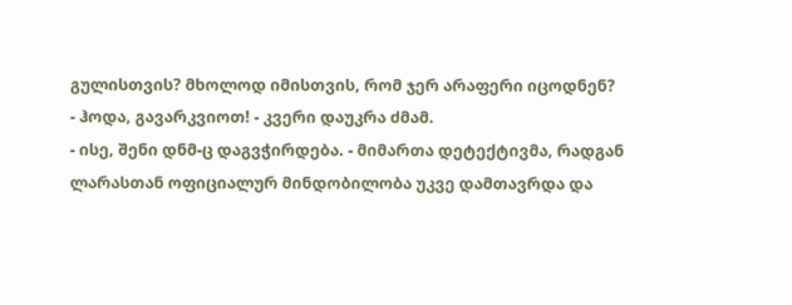გულისთვის? მხოლოდ იმისთვის, რომ ჯერ არაფერი იცოდნენ?
- ჰოდა, გავარკვიოთ! - კვერი დაუკრა ძმამ.
- ისე, შენი დნმ-ც დაგვჭირდება. - მიმართა დეტექტივმა, რადგან ლარასთან ოფიციალურ მინდობილობა უკვე დამთავრდა და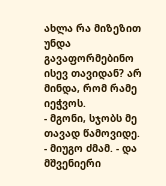ახლა რა მიზეზით უნდა გავაფორმებინო ისევ თავიდან? არ მინდა, რომ რამე იეჭვოს.
- მგონი, სჯობს მე თავად წამოვიდე. - მიუგო ძმამ. - და მშვენიერი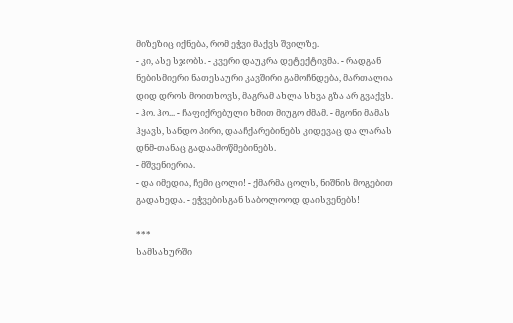მიზეზიც იქნება, რომ ეჭვი მაქვს შვილზე.
- კი, ასე სჯობს. - კვერი დაუკრა დეტექტივმა. - რადგან ნებისმიერი ნათესაური კავშირი გამოჩნდება, მართალია დიდ დროს მოითხოვს, მაგრამ ახლა სხვა გზა არ გვაქვს.
- ჰო. ჰო... - ჩაფიქრებული ხმით მიუგო ძმამ. - მგონი მამას ჰყავს, სანდო პირი, დააჩქარებინებს კიდევაც და ლარას დნმ-თანაც გადაამოწმებინებს.
- მშვენიერია.
- და იმედია, ჩემი ცოლი! - ქმარმა ცოლს, ნიშნის მოგებით გადახედა. - ეჭვებისგან საბოლოოდ დაისვენებს!

***
სამსახურში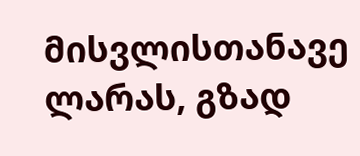მისვლისთანავე ლარას, გზად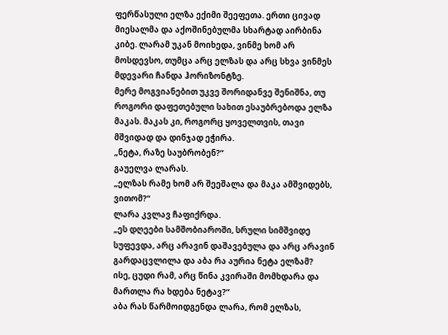ფერწასული ელზა ექიმი შეეფეთა. ერთი ცივად მიესალმა და აქოშინებულმა სხარტად აირბინა კიბე. ლარამ უკან მოიხედა, ვინმე ხომ არ მოსდევსო, თუმცა არც ელზას და არც სხვა ვინმეს მდევარი ჩანდა ჰორიზონტზე.
მერე მოგვიანებით უკვე შორიდანვე შენიშნა, თუ როგორი დაფეთებული სახით ესაუბრებოდა ელზა მაკას. მაკას კი, როგორც ყოველთვის, თავი მშვიდად და დინჯად ეჭირა.
„ნეტა, რაზე საუბრობენ?“
გაუელვა ლარას.
„ელზას რამე ხომ არ შეეშალა და მაკა ამშვიდებს, ვითომ?“
ლარა კვლავ ჩაფიქრდა.
„ეს დღეები სამშობიაროში, სრული სიმშვიდე სუფევდა, არც არავინ დაშავებულა და არც არავინ გარდაცვლილა და აბა რა აურია ნეტა ელზამ?
ისე, ცუდი რამ, არც წინა კვირაში მომხდარა და მართლა რა ხდება ნეტავ?“
აბა რას წარმოიდგენდა ლარა, რომ ელზას,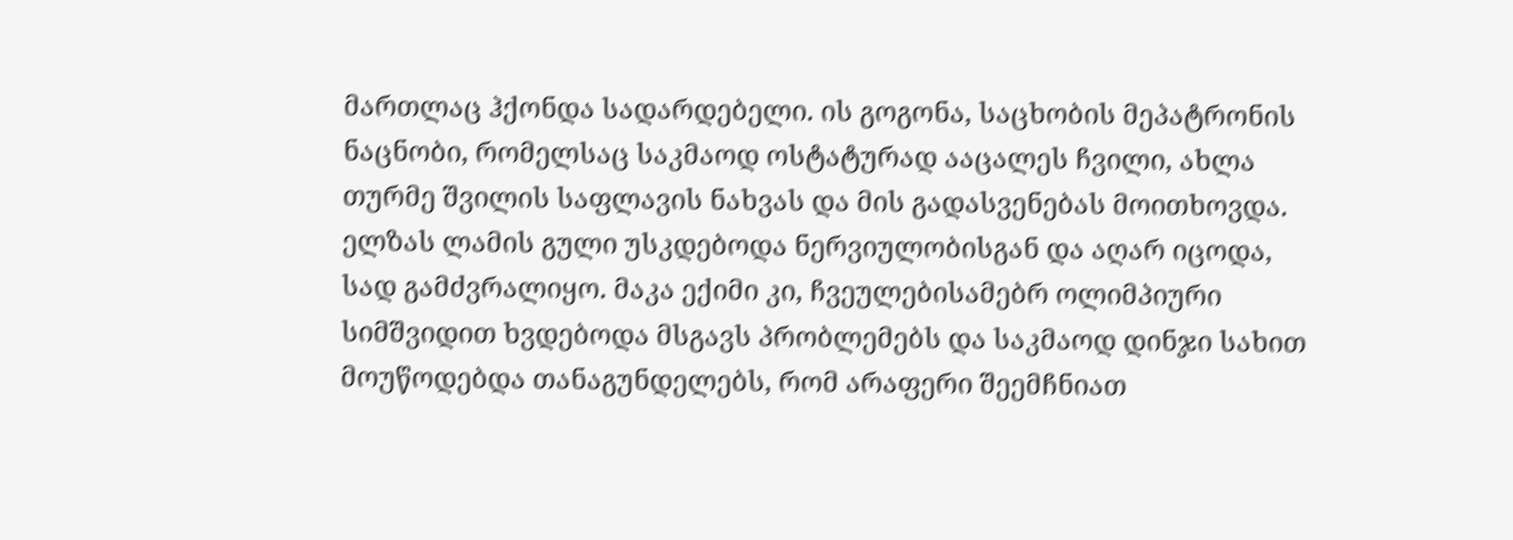მართლაც ჰქონდა სადარდებელი. ის გოგონა, საცხობის მეპატრონის ნაცნობი, რომელსაც საკმაოდ ოსტატურად ააცალეს ჩვილი, ახლა თურმე შვილის საფლავის ნახვას და მის გადასვენებას მოითხოვდა. ელზას ლამის გული უსკდებოდა ნერვიულობისგან და აღარ იცოდა, სად გამძვრალიყო. მაკა ექიმი კი, ჩვეულებისამებრ ოლიმპიური სიმშვიდით ხვდებოდა მსგავს პრობლემებს და საკმაოდ დინჯი სახით მოუწოდებდა თანაგუნდელებს, რომ არაფერი შეემჩნიათ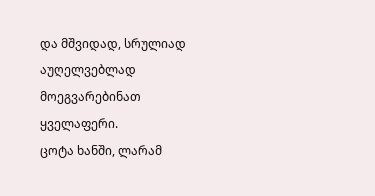და მშვიდად, სრულიად აუღელვებლად მოეგვარებინათ ყველაფერი.
ცოტა ხანში, ლარამ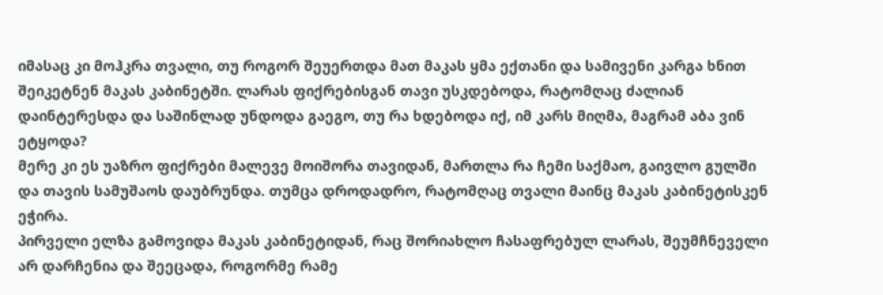იმასაც კი მოჰკრა თვალი, თუ როგორ შეუერთდა მათ მაკას ყმა ექთანი და სამივენი კარგა ხნით შეიკეტნენ მაკას კაბინეტში. ლარას ფიქრებისგან თავი უსკდებოდა, რატომღაც ძალიან დაინტერესდა და საშინლად უნდოდა გაეგო, თუ რა ხდებოდა იქ, იმ კარს მიღმა, მაგრამ აბა ვინ ეტყოდა?
მერე კი ეს უაზრო ფიქრები მალევე მოიშორა თავიდან, მართლა რა ჩემი საქმაო, გაივლო გულში და თავის სამუშაოს დაუბრუნდა. თუმცა დროდადრო, რატომღაც თვალი მაინც მაკას კაბინეტისკენ ეჭირა.
პირველი ელზა გამოვიდა მაკას კაბინეტიდან, რაც შორიახლო ჩასაფრებულ ლარას, შეუმჩნეველი არ დარჩენია და შეეცადა, როგორმე რამე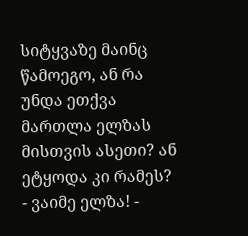სიტყვაზე მაინც წამოეგო, ან რა უნდა ეთქვა მართლა ელზას მისთვის ასეთი? ან ეტყოდა კი რამეს?
- ვაიმე ელზა! -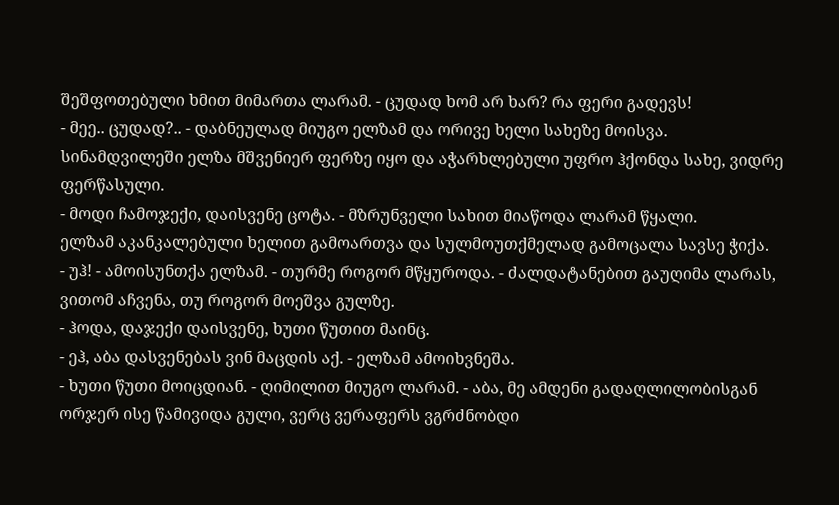შეშფოთებული ხმით მიმართა ლარამ. - ცუდად ხომ არ ხარ? რა ფერი გადევს!
- მეე.. ცუდად?.. - დაბნეულად მიუგო ელზამ და ორივე ხელი სახეზე მოისვა.
სინამდვილეში ელზა მშვენიერ ფერზე იყო და აჭარხლებული უფრო ჰქონდა სახე, ვიდრე ფერწასული.
- მოდი ჩამოჯექი, დაისვენე ცოტა. - მზრუნველი სახით მიაწოდა ლარამ წყალი.
ელზამ აკანკალებული ხელით გამოართვა და სულმოუთქმელად გამოცალა სავსე ჭიქა.
- უჰ! - ამოისუნთქა ელზამ. - თურმე როგორ მწყუროდა. - ძალდატანებით გაუღიმა ლარას, ვითომ აჩვენა, თუ როგორ მოეშვა გულზე.
- ჰოდა, დაჯექი დაისვენე, ხუთი წუთით მაინც.
- ეჰ, აბა დასვენებას ვინ მაცდის აქ. - ელზამ ამოიხვნეშა.
- ხუთი წუთი მოიცდიან. - ღიმილით მიუგო ლარამ. - აბა, მე ამდენი გადაღლილობისგან ორჯერ ისე წამივიდა გული, ვერც ვერაფერს ვგრძნობდი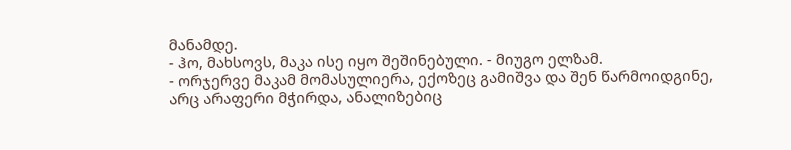მანამდე.
- ჰო, მახსოვს, მაკა ისე იყო შეშინებული. - მიუგო ელზამ.
- ორჯერვე მაკამ მომასულიერა, ექოზეც გამიშვა და შენ წარმოიდგინე, არც არაფერი მჭირდა, ანალიზებიც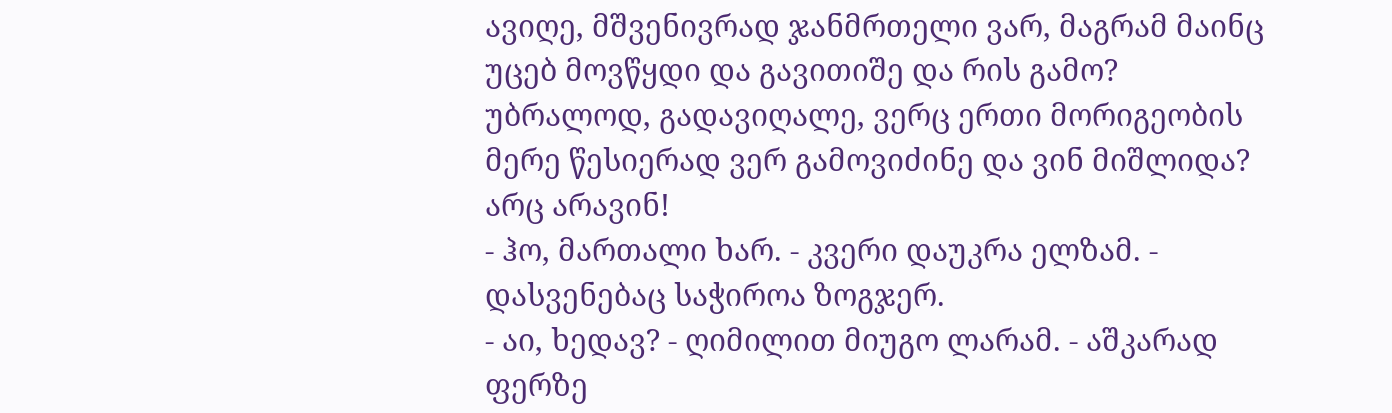ავიღე, მშვენივრად ჯანმრთელი ვარ, მაგრამ მაინც უცებ მოვწყდი და გავითიშე და რის გამო? უბრალოდ, გადავიღალე, ვერც ერთი მორიგეობის მერე წესიერად ვერ გამოვიძინე და ვინ მიშლიდა? არც არავინ!
- ჰო, მართალი ხარ. - კვერი დაუკრა ელზამ. - დასვენებაც საჭიროა ზოგჯერ.
- აი, ხედავ? - ღიმილით მიუგო ლარამ. - აშკარად ფერზე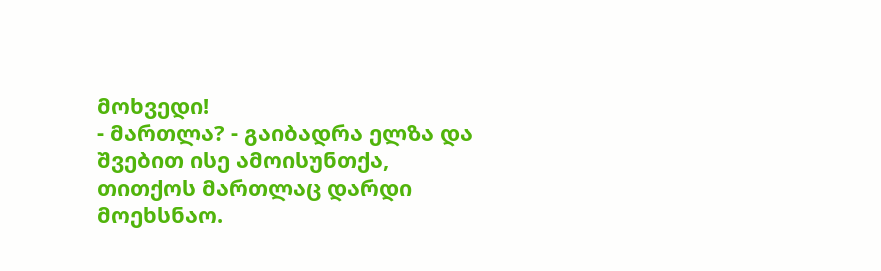მოხვედი!
- მართლა? - გაიბადრა ელზა და შვებით ისე ამოისუნთქა, თითქოს მართლაც დარდი მოეხსნაო.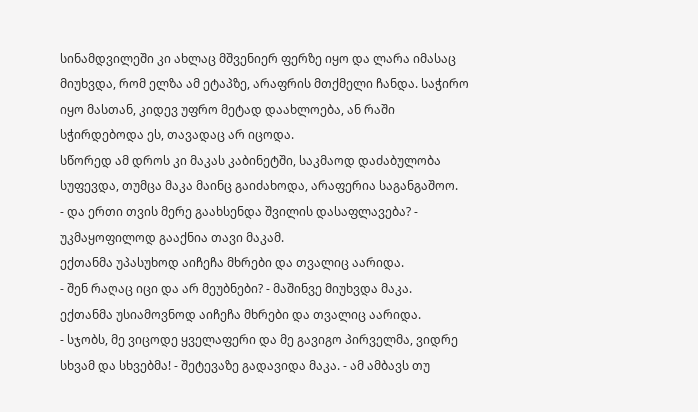სინამდვილეში კი ახლაც მშვენიერ ფერზე იყო და ლარა იმასაც მიუხვდა, რომ ელზა ამ ეტაპზე, არაფრის მთქმელი ჩანდა. საჭირო იყო მასთან, კიდევ უფრო მეტად დაახლოება, ან რაში სჭირდებოდა ეს, თავადაც არ იცოდა.
სწორედ ამ დროს კი მაკას კაბინეტში, საკმაოდ დაძაბულობა სუფევდა, თუმცა მაკა მაინც გაიძახოდა, არაფერია საგანგაშოო.
- და ერთი თვის მერე გაახსენდა შვილის დასაფლავება? - უკმაყოფილოდ გააქნია თავი მაკამ.
ექთანმა უპასუხოდ აიჩეჩა მხრები და თვალიც აარიდა.
- შენ რაღაც იცი და არ მეუბნები? - მაშინვე მიუხვდა მაკა.
ექთანმა უსიამოვნოდ აიჩეჩა მხრები და თვალიც აარიდა.
- სჯობს, მე ვიცოდე ყველაფერი და მე გავიგო პირველმა, ვიდრე სხვამ და სხვებმა! - შეტევაზე გადავიდა მაკა. - ამ ამბავს თუ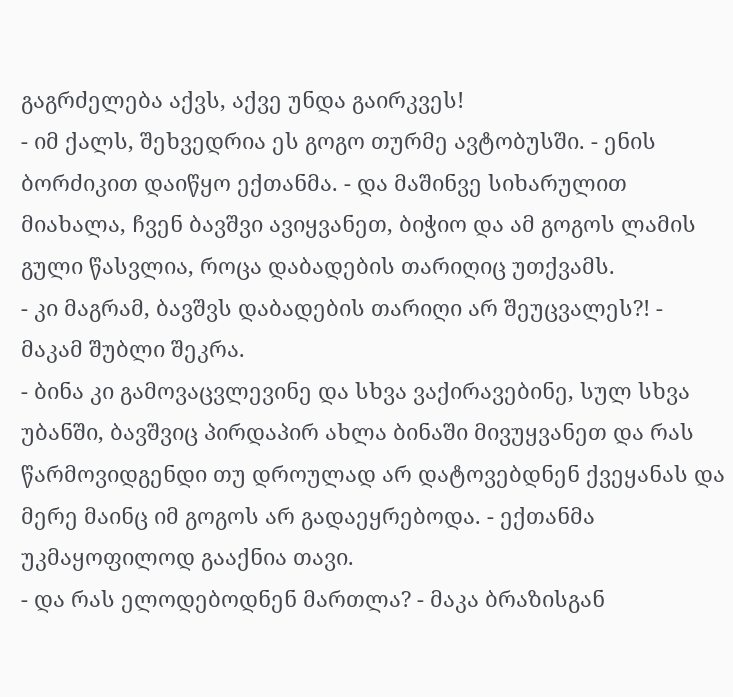გაგრძელება აქვს, აქვე უნდა გაირკვეს!
- იმ ქალს, შეხვედრია ეს გოგო თურმე ავტობუსში. - ენის ბორძიკით დაიწყო ექთანმა. - და მაშინვე სიხარულით მიახალა, ჩვენ ბავშვი ავიყვანეთ, ბიჭიო და ამ გოგოს ლამის გული წასვლია, როცა დაბადების თარიღიც უთქვამს.
- კი მაგრამ, ბავშვს დაბადების თარიღი არ შეუცვალეს?! - მაკამ შუბლი შეკრა.
- ბინა კი გამოვაცვლევინე და სხვა ვაქირავებინე, სულ სხვა უბანში, ბავშვიც პირდაპირ ახლა ბინაში მივუყვანეთ და რას წარმოვიდგენდი თუ დროულად არ დატოვებდნენ ქვეყანას და მერე მაინც იმ გოგოს არ გადაეყრებოდა. - ექთანმა უკმაყოფილოდ გააქნია თავი.
- და რას ელოდებოდნენ მართლა? - მაკა ბრაზისგან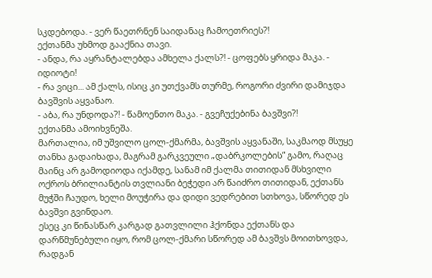სკდებოდა. - ვერ წაეთრნენ საიდანაც ჩამოეთრიეს?!
ექთანმა უხმოდ გააქნია თავი.
- ანდა, რა აყრანტალებდა ამხელა ქალს?! - ცოფებს ყრიდა მაკა. - იდიოტი!
- რა ვიცი... ამ ქალს, ისიც კი უთქვამს თურმე, როგორი ძვირი დამიჯდა ბავშვის აყვანაო.
- აბა, რა უნდოდა?! - წამოენთო მაკა. - გვეჩუქებინა ბავშვი?!
ექთანმა ამოიხვნეშა.
მართალია, იმ უშვილო ცოლ-ქმარმა, ბავშვის აყვანაში, საკმაოდ მსუყე თანხა გადაიხადა, მაგრამ გარკვეული „დაბრკოლების“ გამო, რაღაც მაინც არ გამოდიოდა იქამდე, სანამ იმ ქალმა თითიდან მსხვილი ოქროს ბრილიანტის თვლიანი ბეჭედი არ წაიძრო თითიდან, ექთანს მუჭში ჩაუდო, ხელი მოუჭირა და დიდი ვედრებით სთხოვა, სწორედ ეს ბავშვი გვინდაო.
ესეც კი წინასწარ კარგად გათვლილი ჰქონდა ექთანს და დარწმუნებული იყო, რომ ცოლ-ქმარი სწორედ ამ ბავშვს მოითხოვდა, რადგან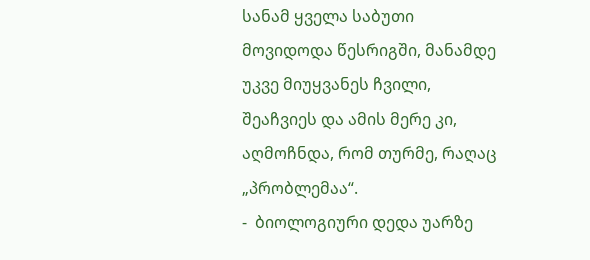სანამ ყველა საბუთი მოვიდოდა წესრიგში, მანამდე უკვე მიუყვანეს ჩვილი, შეაჩვიეს და ამის მერე კი, აღმოჩნდა, რომ თურმე, რაღაც „პრობლემაა“.
-  ბიოლოგიური დედა უარზე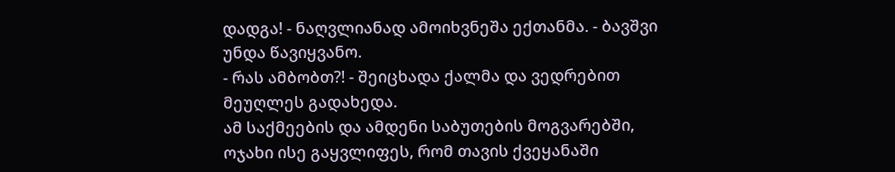დადგა! - ნაღვლიანად ამოიხვნეშა ექთანმა. - ბავშვი უნდა წავიყვანო.
- რას ამბობთ?! - შეიცხადა ქალმა და ვედრებით მეუღლეს გადახედა.
ამ საქმეების და ამდენი საბუთების მოგვარებში, ოჯახი ისე გაყვლიფეს, რომ თავის ქვეყანაში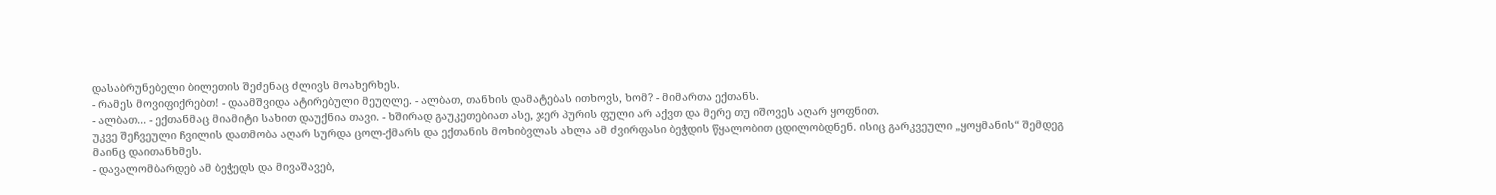დასაბრუნებელი ბილეთის შეძენაც ძლივს მოახერხეს.
- რამეს მოვიფიქრებთ! - დაამშვიდა ატირებული მეუღლე. - ალბათ, თანხის დამატებას ითხოვს, ხომ? - მიმართა ექთანს.
- ალბათ... - ექთანმაც მიამიტი სახით დაუქნია თავი. - ხშირად გაუკეთებიათ ასე, ჯერ პურის ფული არ აქვთ და მერე თუ იშოვეს აღარ ყოფნით.
უკვე შეჩვეული ჩვილის დათმობა აღარ სურდა ცოლ-ქმარს და ექთანის მოხიბვლას ახლა ამ ძვირფასი ბეჭდის წყალობით ცდილობდნენ. ისიც გარკვეული „ყოყმანის“ შემდეგ მაინც დაითანხმეს.
- დავალომბარდებ ამ ბეჭედს და მივაშავებ,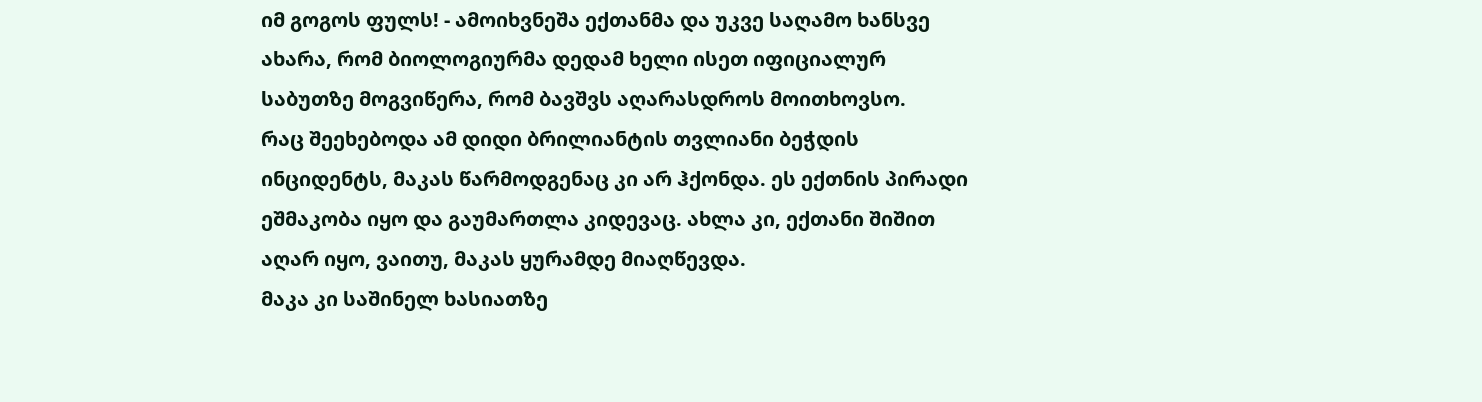იმ გოგოს ფულს! - ამოიხვნეშა ექთანმა და უკვე საღამო ხანსვე ახარა, რომ ბიოლოგიურმა დედამ ხელი ისეთ იფიციალურ საბუთზე მოგვიწერა, რომ ბავშვს აღარასდროს მოითხოვსო.
რაც შეეხებოდა ამ დიდი ბრილიანტის თვლიანი ბეჭდის ინციდენტს, მაკას წარმოდგენაც კი არ ჰქონდა. ეს ექთნის პირადი ეშმაკობა იყო და გაუმართლა კიდევაც. ახლა კი, ექთანი შიშით აღარ იყო, ვაითუ, მაკას ყურამდე მიაღწევდა.
მაკა კი საშინელ ხასიათზე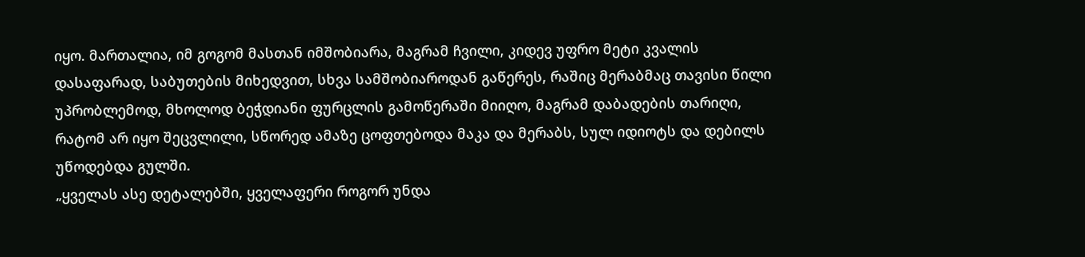იყო. მართალია, იმ გოგომ მასთან იმშობიარა, მაგრამ ჩვილი, კიდევ უფრო მეტი კვალის დასაფარად, საბუთების მიხედვით, სხვა სამშობიაროდან გაწერეს, რაშიც მერაბმაც თავისი წილი უპრობლემოდ, მხოლოდ ბეჭდიანი ფურცლის გამოწერაში მიიღო, მაგრამ დაბადების თარიღი, რატომ არ იყო შეცვლილი, სწორედ ამაზე ცოფთებოდა მაკა და მერაბს, სულ იდიოტს და დებილს უწოდებდა გულში.
„ყველას ასე დეტალებში, ყველაფერი როგორ უნდა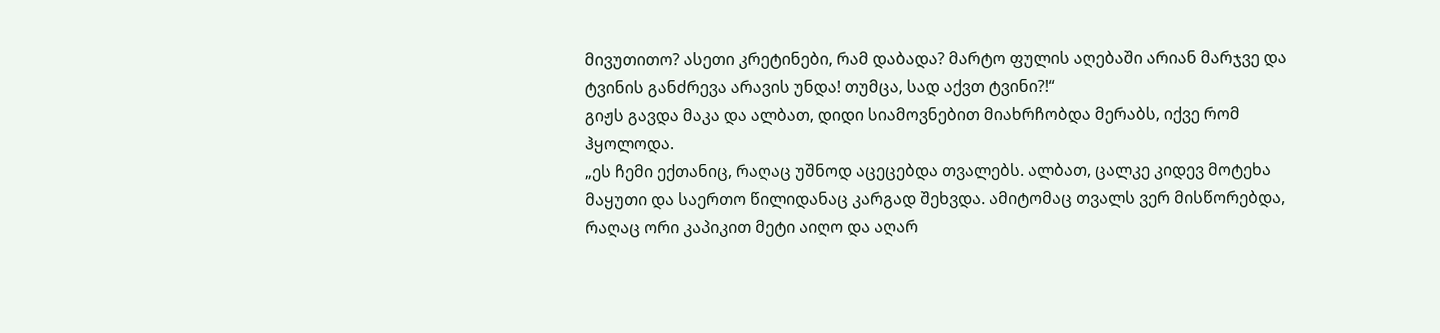მივუთითო? ასეთი კრეტინები, რამ დაბადა? მარტო ფულის აღებაში არიან მარჯვე და ტვინის განძრევა არავის უნდა! თუმცა, სად აქვთ ტვინი?!“
გიჟს გავდა მაკა და ალბათ, დიდი სიამოვნებით მიახრჩობდა მერაბს, იქვე რომ ჰყოლოდა.
„ეს ჩემი ექთანიც, რაღაც უშნოდ აცეცებდა თვალებს. ალბათ, ცალკე კიდევ მოტეხა მაყუთი და საერთო წილიდანაც კარგად შეხვდა. ამიტომაც თვალს ვერ მისწორებდა, რაღაც ორი კაპიკით მეტი აიღო და აღარ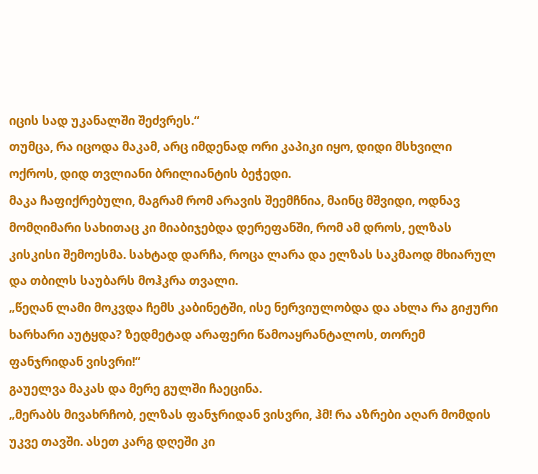იცის სად უკანალში შეძვრეს.“
თუმცა, რა იცოდა მაკამ, არც იმდენად ორი კაპიკი იყო, დიდი მსხვილი ოქროს, დიდ თვლიანი ბრილიანტის ბეჭედი.
მაკა ჩაფიქრებული, მაგრამ რომ არავის შეემჩნია, მაინც მშვიდი, ოდნავ მომღიმარი სახითაც კი მიაბიჯებდა დერეფანში, რომ ამ დროს, ელზას კისკისი შემოესმა. სახტად დარჩა, როცა ლარა და ელზას საკმაოდ მხიარულ და თბილს საუბარს მოჰკრა თვალი.
„წეღან ლამი მოკვდა ჩემს კაბინეტში, ისე ნერვიულობდა და ახლა რა გიჟური ხარხარი აუტყდა? ზედმეტად არაფერი წამოაყრანტალოს, თორემ ფანჯრიდან ვისვრი!“
გაუელვა მაკას და მერე გულში ჩაეცინა.
„მერაბს მივახრჩობ, ელზას ფანჯრიდან ვისვრი, ჰმ! რა აზრები აღარ მომდის უკვე თავში. ასეთ კარგ დღეში კი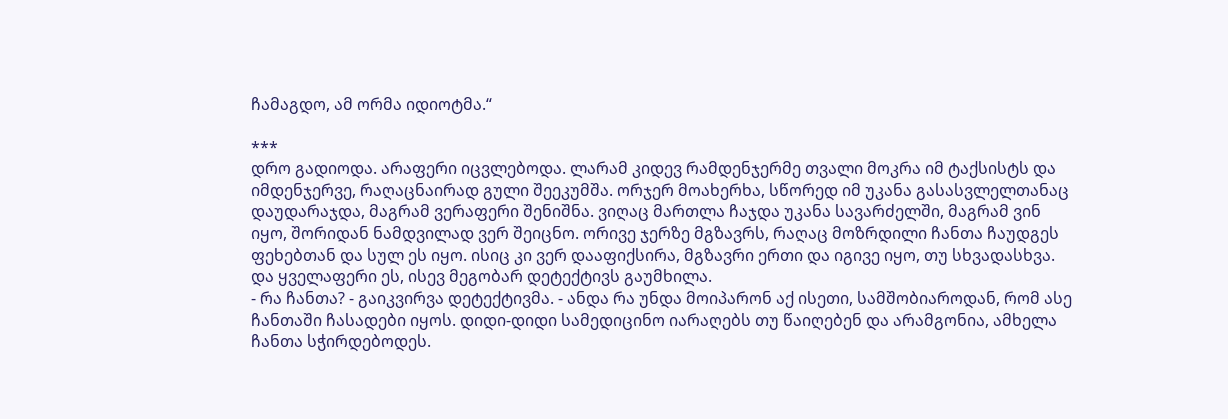ჩამაგდო, ამ ორმა იდიოტმა.“

***
დრო გადიოდა. არაფერი იცვლებოდა. ლარამ კიდევ რამდენჯერმე თვალი მოკრა იმ ტაქსისტს და იმდენჯერვე, რაღაცნაირად გული შეეკუმშა. ორჯერ მოახერხა, სწორედ იმ უკანა გასასვლელთანაც დაუდარაჯდა, მაგრამ ვერაფერი შენიშნა. ვიღაც მართლა ჩაჯდა უკანა სავარძელში, მაგრამ ვინ იყო, შორიდან ნამდვილად ვერ შეიცნო. ორივე ჯერზე მგზავრს, რაღაც მოზრდილი ჩანთა ჩაუდგეს ფეხებთან და სულ ეს იყო. ისიც კი ვერ დააფიქსირა, მგზავრი ერთი და იგივე იყო, თუ სხვადასხვა.
და ყველაფერი ეს, ისევ მეგობარ დეტექტივს გაუმხილა.
- რა ჩანთა? - გაიკვირვა დეტექტივმა. - ანდა რა უნდა მოიპარონ აქ ისეთი, სამშობიაროდან, რომ ასე ჩანთაში ჩასადები იყოს. დიდი-დიდი სამედიცინო იარაღებს თუ წაიღებენ და არამგონია, ამხელა ჩანთა სჭირდებოდეს.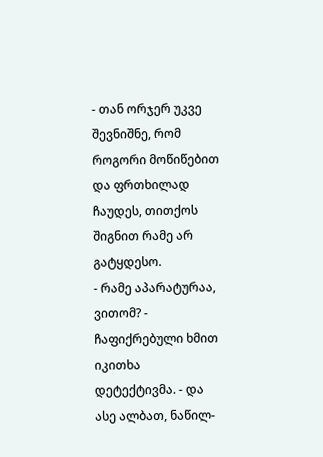- თან ორჯერ უკვე შევნიშნე, რომ როგორი მოწიწებით და ფრთხილად ჩაუდეს, თითქოს შიგნით რამე არ გატყდესო.
- რამე აპარატურაა, ვითომ? - ჩაფიქრებული ხმით იკითხა დეტექტივმა. - და ასე ალბათ, ნაწილ-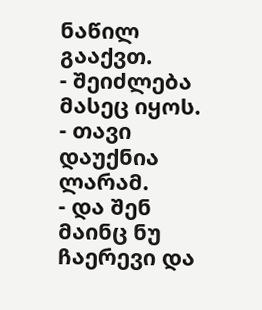ნაწილ გააქვთ.
- შეიძლება მასეც იყოს. - თავი დაუქნია ლარამ.
- და შენ მაინც ნუ ჩაერევი და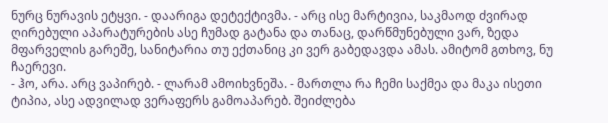ნურც ნურავის ეტყვი. - დაარიგა დეტექტივმა. - არც ისე მარტივია, საკმაოდ ძვირად ღირებული აპარატურების ასე ჩუმად გატანა და თანაც, დარწმუნებული ვარ, ზედა მფარველის გარეშე, სანიტარია თუ ექთანიც კი ვერ გაბედავდა ამას. ამიტომ გთხოვ, ნუ ჩაერევი.
- ჰო, არა. არც ვაპირებ. - ლარამ ამოიხვნეშა. - მართლა რა ჩემი საქმეა და მაკა ისეთი ტიპია, ასე ადვილად ვერაფერს გამოაპარებ. შეიძლება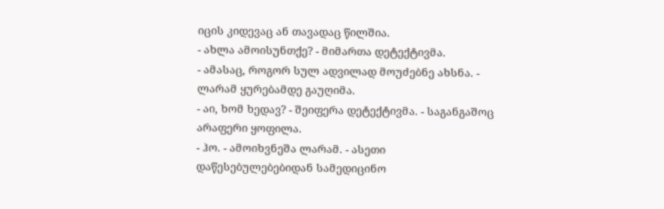იცის კიდევაც ან თავადაც წილშია.
- ახლა ამოისუნთქე? - მიმართა დეტექტივმა.
- ამასაც, როგორ სულ ადვილად მოუძებნე ახსნა. - ლარამ ყურებამდე გაუღიმა.
- აი, ხომ ხედავ? - შეიფერა დეტექტივმა. - საგანგაშოც არაფერი ყოფილა.
- ჰო. - ამოიხვნეშა ლარამ. - ასეთი დაწესებულებებიდან სამედიცინო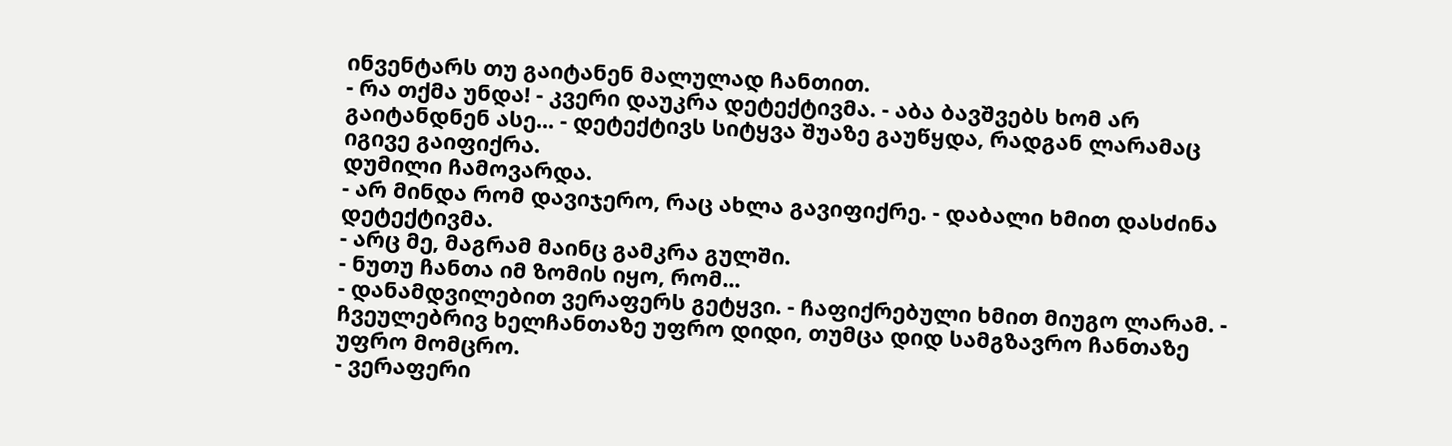ინვენტარს თუ გაიტანენ მალულად ჩანთით.
- რა თქმა უნდა! - კვერი დაუკრა დეტექტივმა. - აბა ბავშვებს ხომ არ გაიტანდნენ ასე... - დეტექტივს სიტყვა შუაზე გაუწყდა, რადგან ლარამაც იგივე გაიფიქრა.
დუმილი ჩამოვარდა.
- არ მინდა რომ დავიჯერო, რაც ახლა გავიფიქრე. - დაბალი ხმით დასძინა დეტექტივმა.
- არც მე, მაგრამ მაინც გამკრა გულში.
- ნუთუ ჩანთა იმ ზომის იყო, რომ...
- დანამდვილებით ვერაფერს გეტყვი. - ჩაფიქრებული ხმით მიუგო ლარამ. - ჩვეულებრივ ხელჩანთაზე უფრო დიდი, თუმცა დიდ სამგზავრო ჩანთაზე უფრო მომცრო.
- ვერაფერი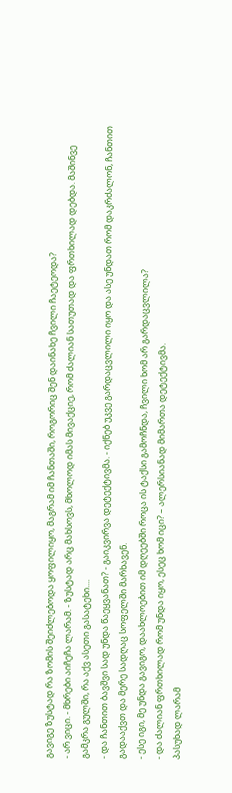გავიგე ზუსტად რა ზომის შეიძლებოდა ყოფილიყო, მაგრამ იმ ჩანთაში, როგორიც შენ დაინახე ჩვილი ჩაეტეოდა?
- არ ვიცი. - მხრები აიჩეჩა ლარამ. - ზუსტად არც მახსოვს, მხოლოდ იმას მივაქციე, რომ ძალიან სათუთად და ფრთხილად დებდა. მაშინვე გამკრა გულში, რა აქვ ასეთი გასატეხი....
- და ჩანთით ბავშვი სად უნდა წაეყვანათ? - გაიკვირვა დეტექტივმა. - იქნებ უკვე გარდაცვლილი იყო და ასე უნდათ რომ დაკრძალონ, ჩანთით გადააქვთ და მერე სადღაც სოფელში მარხავენ.
- ესე იგი, მე უნდა გავიგო, დაახლოებით იმ დღეებში როცა ის ტაქსი გამოჩნდა, ჩვილი ხომ არ გარდაცვლილა?
- და ძალიან ფრთხილად რომ უნდა იყო, ესეც ხომ იცი? – ალერსიანად მიმართა დეტექტივმა.
პასუხად ლარამ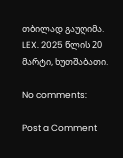თბილად გაუღიმა.
LEX. 2025 წლის 20 მარტი, ხუთშაბათი.

No comments:

Post a Comment